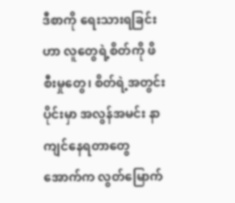ဒီစာကို ရေးသားရခြင်းဟာ လူတွေရဲ့စိတ်ကို ဖိစီးမှုတွေ၊ စိတ်ရဲ့အတွင်းပိုင်းမှာ အလွန်အမင်း နာကျင်နေရတာတွေ အောက်က လွတ်မြောက်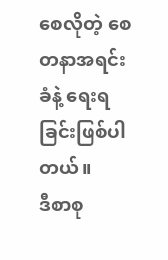စေလိုတဲ့ စေတနာအရင်းခံနဲ့ ရေးရခြင်းဖြစ်ပါတယ်။
ဒီစာစု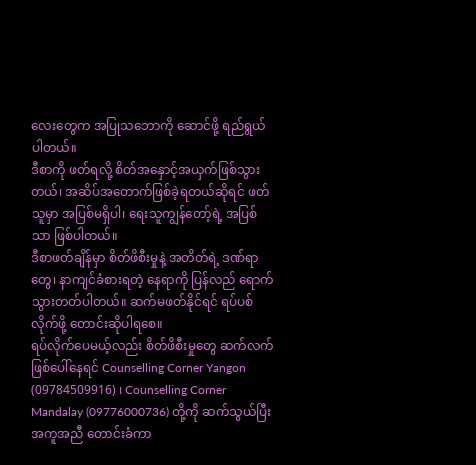လေးတွေက အပြုသဘောကို ဆောင်ဖို့ ရည်ရွယ်ပါတယ်။
ဒီစာကို ဖတ်ရလို့ စိတ်အနှောင့်အယှက်ဖြစ်သွားတယ်၊ အဆိပ်အတောက်ဖြစ်ခဲ့ရတယ်ဆိုရင် ဖတ်သူမှာ အပြစ်မရှိပါ၊ ရေးသူကျွန်တော့်ရဲ့ အပြစ်သာ ဖြစ်ပါတယ်။
ဒီစာဖတ်ချိန်မှာ စိတ်ဖိစီးမှုနဲ့ အတိတ်ရဲ့ ဒဏ်ရာတွေ၊ နာကျင်ခံစားရတဲ့ နေရာကို ပြန်လည် ရောက်သွားတတ်ပါတယ်။ ဆက်မဖတ်နိုင်ရင် ရပ်ပစ်လိုက်ဖို့ တောင်းဆိုပါရစေ။
ရပ်လိုက်ပေမယ့်လည်း စိတ်ဖိစီးမှုတွေ ဆက်လက်ဖြစ်ပေါ်နေရင် Counselling Corner Yangon (09784509916) ၊ Counselling Corner Mandalay (09776000736) တို့ကို ဆက်သွယ်ပြီး အကူအညီ တောင်းခံကာ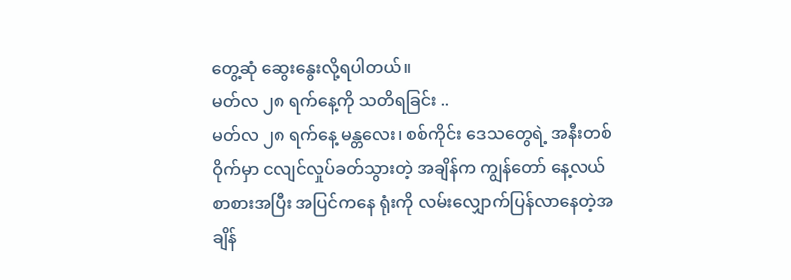တွေ့ဆုံ ဆွေးနွေးလို့ရပါတယ်။
မတ်လ ၂၈ ရက်နေ့ကို သတိရခြင်း ..
မတ်လ ၂၈ ရက်နေ့ မန္တလေး၊ စစ်ကိုင်း ဒေသတွေရဲ့ အနီးတစ်ဝိုက်မှာ ငလျင်လှုပ်ခတ်သွားတဲ့ အချိန်က ကျွန်တော် နေ့လယ်စာစားအပြီး အပြင်ကနေ ရုံးကို လမ်းလျှောက်ပြန်လာနေတဲ့အချိန်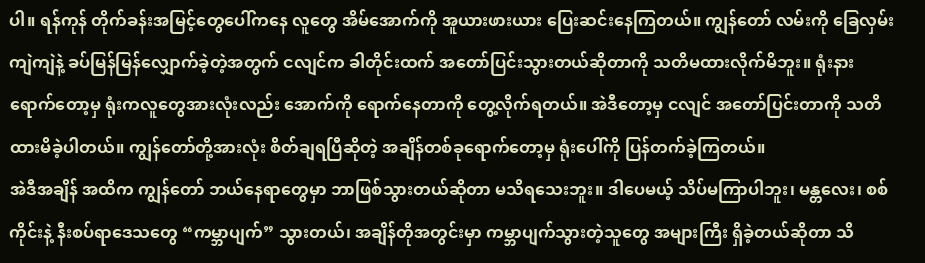ပါ။ ရန်ကုန် တိုက်ခန်းအမြင့်တွေပေါ်ကနေ လူတွေ အိမ်အောက်ကို အူယားဖားယား ပြေးဆင်းနေကြတယ်။ ကျွန်တော် လမ်းကို ခြေလှမ်းကျဲကျဲနဲ့ ခပ်မြန်မြန်လျှောက်ခဲ့တဲ့အတွက် ငလျင်က ခါတိုင်းထက် အတော်ပြင်းသွားတယ်ဆိုတာကို သတိမထားလိုက်မိဘူး။ ရုံးနားရောက်တော့မှ ရုံးကလူတွေအားလုံးလည်း အောက်ကို ရောက်နေတာကို တွေ့လိုက်ရတယ်။ အဲဒီတော့မှ ငလျင် အတော်ပြင်းတာကို သတိထားမိခဲ့ပါတယ်။ ကျွန်တော်တို့အားလုံး စိတ်ချရပြီဆိုတဲ့ အချိန်တစ်ခုရောက်တော့မှ ရုံးပေါ်ကို ပြန်တက်ခဲ့ကြတယ်။
အဲဒီအချိန် အထိက ကျွန်တော် ဘယ်နေရာတွေမှာ ဘာဖြစ်သွားတယ်ဆိုတာ မသိရသေးဘူး။ ဒါပေမယ့် သိပ်မကြာပါဘူး၊ မန္တလေး၊ စစ်ကိုင်းနဲ့ နီးစပ်ရာဒေသတွေ “ကမ္ဘာပျက်” သွားတယ်၊ အချိန်တိုအတွင်းမှာ ကမ္ဘာပျက်သွားတဲ့သူတွေ အများကြီး ရှိခဲ့တယ်ဆိုတာ သိ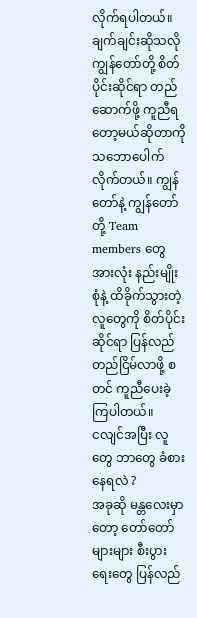လိုက်ရပါတယ်။
ချက်ချင်းဆိုသလို ကျွန်တော်တို့ စိတ်ပိုင်းဆိုင်ရာ တည်ဆောက်ဖို့ ကူညီရတော့မယ်ဆိုတာကို သဘောပေါက်လိုက်တယ်။ ကျွန်တော်နဲ့ ကျွန်တော်တို့ Team members တွေအားလုံး နည်းမျိုးစုံနဲ့ ထိခိုက်သွားတဲ့လူတွေကို စိတ်ပိုင်းဆိုင်ရာ ပြန်လည် တည်ငြိမ်လာဖို့ စတင် ကူညီပေးခဲ့ကြပါတယ်။
ငလျင်အပြီး လူတွေ ဘာတွေ ခံစားနေရလဲ ?
အခုဆို မန္တလေးမှာတော့ တော်တော်များများ စီးပွားရေးတွေ ပြန်လည်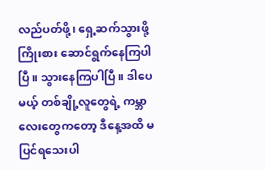လည်ပတ်ဖို့၊ ရှေ့ဆက်သွားဖို့ ကြိုးစား ဆောင်ရွက်နေကြပါပြီ။ သွားနေကြပါပြီ။ ဒါပေမယ့် တစ်ချို့လူတွေရဲ့ ကမ္ဘာလေးတွေကတော့ ဒီနေ့အထိ မပြင်ရသေးပါ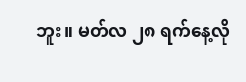ဘူး။ မတ်လ ၂၈ ရက်နေ့လို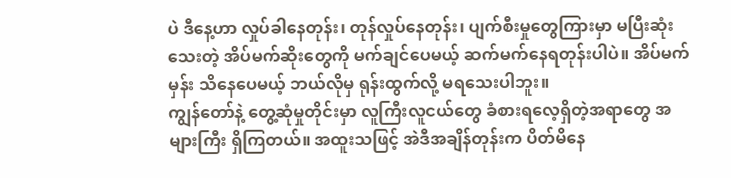ပဲ ဒီနေ့ဟာ လှုပ်ခါနေတုန်း၊ တုန်လှုပ်နေတုန်း၊ ပျက်စီးမှုတွေကြားမှာ မပြီးဆုံးသေးတဲ့ အိပ်မက်ဆိုးတွေကို မက်ချင်ပေမယ့် ဆက်မက်နေရတုန်းပါပဲ။ အိပ်မက်မှန်း သိနေပေမယ့် ဘယ်လိုမှ ရုန်းထွက်လို့ မရသေးပါဘူး။
ကျွန်တော်နဲ့ တွေ့ဆုံမှုတိုင်းမှာ လူကြီးလူငယ်တွေ ခံစားရလေ့ရှိတဲ့အရာတွေ အများကြီး ရှိကြတယ်။ အထူးသဖြင့် အဲဒီအချိန်တုန်းက ပိတ်မိနေ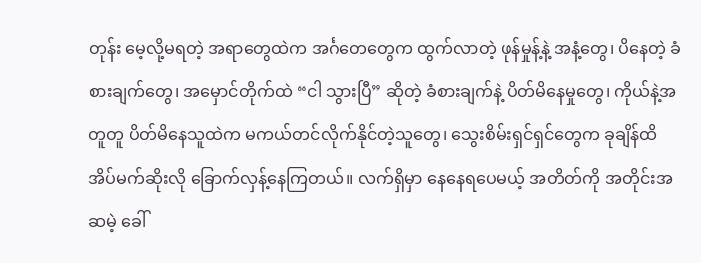တုန်း မေ့လို့မရတဲ့ အရာတွေထဲက အင်္ဂတေတွေက ထွက်လာတဲ့ ဖုန်မှုန့်နဲ့ အနံ့တွေ၊ ပိနေတဲ့ ခံစားချက်တွေ၊ အမှောင်တိုက်ထဲ “ငါ သွားပြီ” ဆိုတဲ့ ခံစားချက်နဲ့ ပိတ်မိနေမှုတွေ၊ ကိုယ်နဲ့အတူတူ ပိတ်မိနေသူထဲက မကယ်တင်လိုက်နိုင်တဲ့သူတွေ၊ သွေးစိမ်းရှင်ရှင်တွေက ခုချိန်ထိ အိပ်မက်ဆိုးလို ခြောက်လှန့်နေကြတယ်။ လက်ရှိမှာ နေနေရပေမယ့် အတိတ်ကို အတိုင်းအဆမဲ့ ခေါ်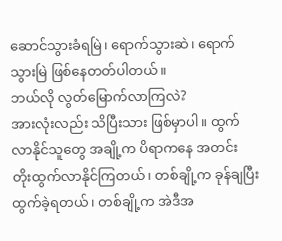ဆောင်သွားခံရမြဲ၊ ရောက်သွားဆဲ၊ ရောက်သွားမြဲ ဖြစ်နေတတ်ပါတယ်။
ဘယ်လို လွတ်မြောက်လာကြလဲ?
အားလုံးလည်း သိပြီးသား ဖြစ်မှာပါ။ ထွက်လာနိုင်သူတွေ အချို့က ပိရာကနေ အတင်း တိုးထွက်လာနိုင်ကြတယ်၊ တစ်ချို့က ခုန်ချပြီး ထွက်ခဲ့ရတယ်၊ တစ်ချို့က အဲဒီအ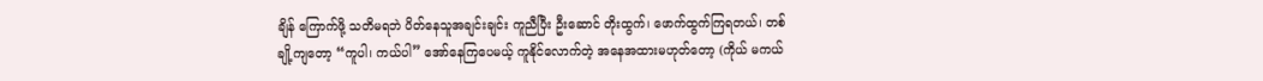ချိန် ကြောက်ဖို့ သတိမရဘဲ ပိတ်နေသူအချင်းချင်း ကူညီပြီး ဦးဆောင် တိုးထွက်၊ ဖောက်ထွက်ကြရတယ်၊ တစ်ချို့ကျတော့ “ကူပါ၊ ကယ်ပါ” အော်နေကြပေမယ့် ကူနိုင်လောက်တဲ့ အနေအထားမဟုတ်တော့ (ကိုယ် မကယ်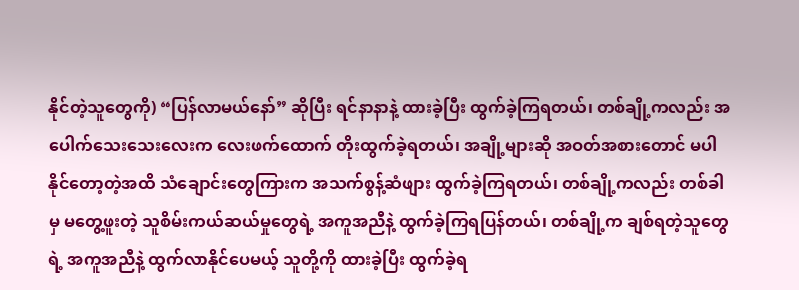နိုင်တဲ့သူတွေကို) “ပြန်လာမယ်နော်” ဆိုပြီး ရင်နာနာနဲ့ ထားခဲ့ပြီး ထွက်ခဲ့ကြရတယ်၊ တစ်ချို့ကလည်း အပေါက်သေးသေးလေးက လေးဖက်ထောက် တိုးထွက်ခဲ့ရတယ်၊ အချို့များဆို အဝတ်အစားတောင် မပါနိုင်တော့တဲ့အထိ သံချောင်းတွေကြားက အသက်စွန့်ဆံဖျား ထွက်ခဲ့ကြရတယ်၊ တစ်ချို့ကလည်း တစ်ခါမှ မတွေ့ဖူးတဲ့ သူစိမ်းကယ်ဆယ်မှုတွေရဲ့ အကူအညီနဲ့ ထွက်ခဲ့ကြရပြန်တယ်၊ တစ်ချို့က ချစ်ရတဲ့သူတွေရဲ့ အကူအညီနဲ့ ထွက်လာနိုင်ပေမယ့် သူတို့ကို ထားခဲ့ပြီး ထွက်ခဲ့ရ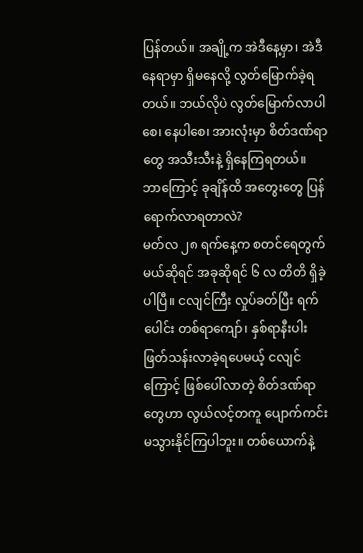ပြန်တယ်။ အချို့က အဲဒီနေ့မှာ၊ အဲဒီနေရာမှာ ရှိမနေလို့ လွတ်မြောက်ခဲ့ရတယ်။ ဘယ်လိုပဲ လွတ်မြောက်လာပါစေ၊ နေပါစေ၊ အားလုံးမှာ စိတ်ဒဏ်ရာတွေ အသီးသီးနဲ့ ရှိနေကြရတယ်။
ဘာကြောင့် ခုချိန်ထိ အတွေးတွေ ပြန်ရောက်လာရတာလဲ?
မတ်လ ၂၈ ရက်နေ့က စတင်ရေတွက်မယ်ဆိုရင် အခုဆိုရင် ၆ လ တိတိ ရှိခဲ့ပါပြီ။ ငလျင်ကြီး လှုပ်ခတ်ပြီး ရက်ပေါင်း တစ်ရာကျော်၊ နှစ်ရာနီးပါး ဖြတ်သန်းလာခဲ့ရပေမယ့် ငလျင်ကြောင့် ဖြစ်ပေါ်လာတဲ့ စိတ်ဒဏ်ရာတွေဟာ လွယ်လင့်တကူ ပျောက်ကင်းမသွားနိုင်ကြပါဘူး။ တစ်ယောက်နဲ့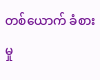တစ်ယောက် ခံစားမှု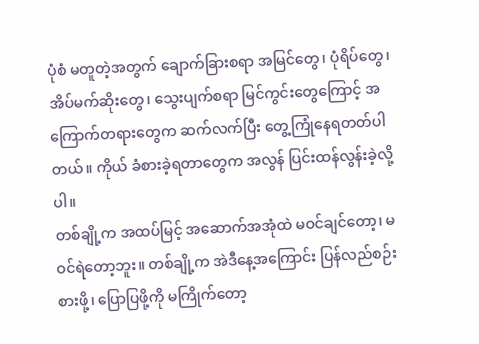ပုံစံ မတူတဲ့အတွက် ချောက်ခြားစရာ အမြင်တွေ၊ ပုံရိပ်တွေ၊ အိပ်မက်ဆိုးတွေ၊ သွေးပျက်စရာ မြင်ကွင်းတွေကြောင့် အကြောက်တရားတွေက ဆက်လက်ပြီး တွေ့ကြုံနေရတတ်ပါတယ်။ ကိုယ် ခံစားခဲ့ရတာတွေက အလွန် ပြင်းထန်လွန်းခဲ့လို့ပါ။
တစ်ချို့က အထပ်မြင့် အဆောက်အအုံထဲ မဝင်ချင်တော့၊ မဝင်ရဲတော့ဘူး။ တစ်ချို့က အဲဒီနေ့အကြောင်း ပြန်လည်စဉ်းစားဖို့၊ ပြောပြဖို့ကို မကြိုက်တော့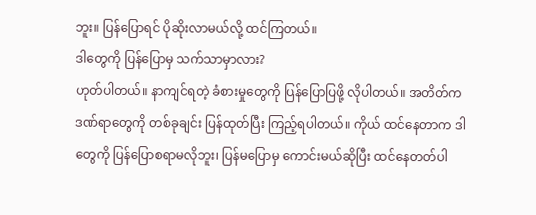ဘူး။ ပြန်ပြောရင် ပိုဆိုးလာမယ်လို့ ထင်ကြတယ်။
ဒါတွေကို ပြန်ပြောမှ သက်သာမှာလား?
ဟုတ်ပါတယ်။ နာကျင်ရတဲ့ ခံစားမှုတွေကို ပြန်ပြောပြဖို့ လိုပါတယ်။ အတိတ်က ဒဏ်ရာတွေကို တစ်ခုချင်း ပြန်ထုတ်ပြီး ကြည့်ရပါတယ်။ ကိုယ် ထင်နေတာက ဒါတွေကို ပြန်ပြောစရာမလိုဘူး၊ ပြန်မပြောမှ ကောင်းမယ်ဆိုပြီး ထင်နေတတ်ပါ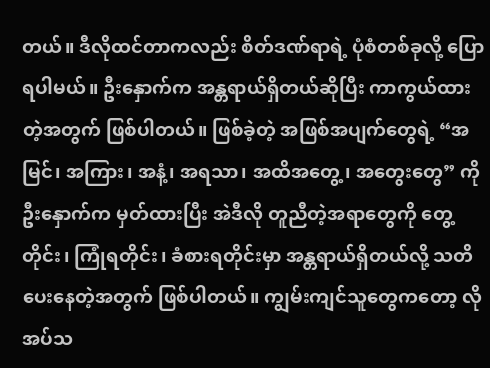တယ်။ ဒီလိုထင်တာကလည်း စိတ်ဒဏ်ရာရဲ့ ပုံစံတစ်ခုလို့ ပြောရပါမယ်။ ဦးနှောက်က အန္တရာယ်ရှိတယ်ဆိုပြီး ကာကွယ်ထားတဲ့အတွက် ဖြစ်ပါတယ်။ ဖြစ်ခဲ့တဲ့ အဖြစ်အပျက်တွေရဲ့ “အမြင်၊ အကြား၊ အနံ့၊ အရသာ၊ အထိအတွေ့၊ အတွေးတွေ” ကို ဦးနှောက်က မှတ်ထားပြီး အဲဒီလို တူညီတဲ့အရာတွေကို တွေ့တိုင်း၊ ကြုံရတိုင်း၊ ခံစားရတိုင်းမှာ အန္တရာယ်ရှိတယ်လို့ သတိပေးနေတဲ့အတွက် ဖြစ်ပါတယ်။ ကျွမ်းကျင်သူတွေကတော့ လိုအပ်သ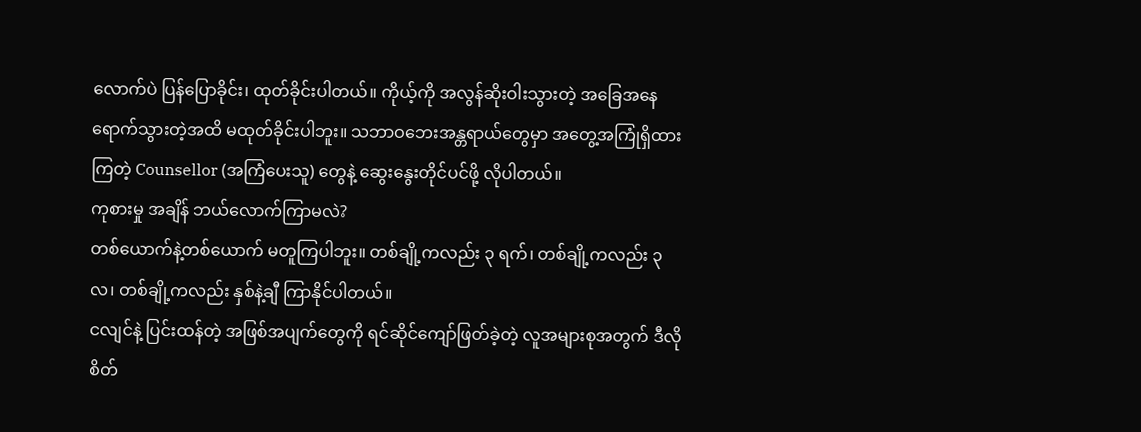လောက်ပဲ ပြန်ပြောခိုင်း၊ ထုတ်ခိုင်းပါတယ်။ ကိုယ့်ကို အလွန်ဆိုးဝါးသွားတဲ့ အခြေအနေရောက်သွားတဲ့အထိ မထုတ်ခိုင်းပါဘူး။ သဘာဝဘေးအန္တရာယ်တွေမှာ အတွေ့အကြုံရှိထားကြတဲ့ Counsellor (အကြံပေးသူ) တွေနဲ့ ဆွေးနွေးတိုင်ပင်ဖို့ လိုပါတယ်။
ကုစားမှု အချိန် ဘယ်လောက်ကြာမလဲ?
တစ်ယောက်နဲ့တစ်ယောက် မတူကြပါဘူး။ တစ်ချို့ကလည်း ၃ ရက်၊ တစ်ချို့ကလည်း ၃ လ၊ တစ်ချို့ကလည်း နှစ်နဲ့ချီ ကြာနိုင်ပါတယ်။
ငလျင်နဲ့ ပြင်းထန်တဲ့ အဖြစ်အပျက်တွေကို ရင်ဆိုင်ကျော်ဖြတ်ခဲ့တဲ့ လူအများစုအတွက် ဒီလို စိတ်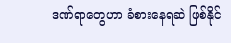ဒဏ်ရာတွေဟာ ခံစားနေရဆဲ ဖြစ်နိုင်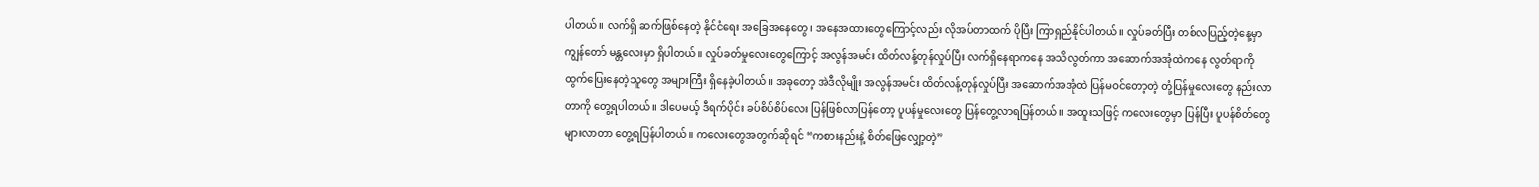ပါတယ်။ လက်ရှိ ဆက်ဖြစ်နေတဲ့ နိုင်ငံရေး အခြေအနေတွေ၊ အနေအထားတွေကြောင့်လည်း လိုအပ်တာထက် ပိုပြီး ကြာရှည်နိုင်ပါတယ်။ လှုပ်ခတ်ပြီး တစ်လပြည့်တဲ့နေ့မှာ ကျွန်တော် မန္တလေးမှာ ရှိပါတယ်။ လှုပ်ခတ်မှုလေးတွေကြောင့် အလွန်အမင်း ထိတ်လန့်တုန်လှုပ်ပြီး လက်ရှိနေရာကနေ အသိလွတ်ကာ အဆောက်အအုံထဲကနေ လွတ်ရာကို ထွက်ပြေးနေတဲ့သူတွေ အများကြီး ရှိနေခဲ့ပါတယ်။ အခုတော့ အဲဒီလိုမျိုး အလွန်အမင်း ထိတ်လန့်တုန်လှုပ်ပြီး အဆောက်အအုံထဲ ပြန်မဝင်တော့တဲ့ တုံ့ပြန်မှုလေးတွေ နည်းလာတာကို တွေ့ရပါတယ်။ ဒါပေမယ့် ဒီရက်ပိုင်း ခပ်စိပ်စိပ်လေး ပြန်ဖြစ်လာပြန်တော့ ပူပန်မှုလေးတွေ ပြန်တွေ့လာရပြန်တယ်။ အထူးသဖြင့် ကလေးတွေမှာ ပြန်ပြီး ပူပန်စိတ်တွေ များလာတာ တွေ့ရပြန်ပါတယ်။ ကလေးတွေအတွက်ဆိုရင် “ကစားနည်းနဲ့ စိတ်ဖြေလျှော့တဲ့”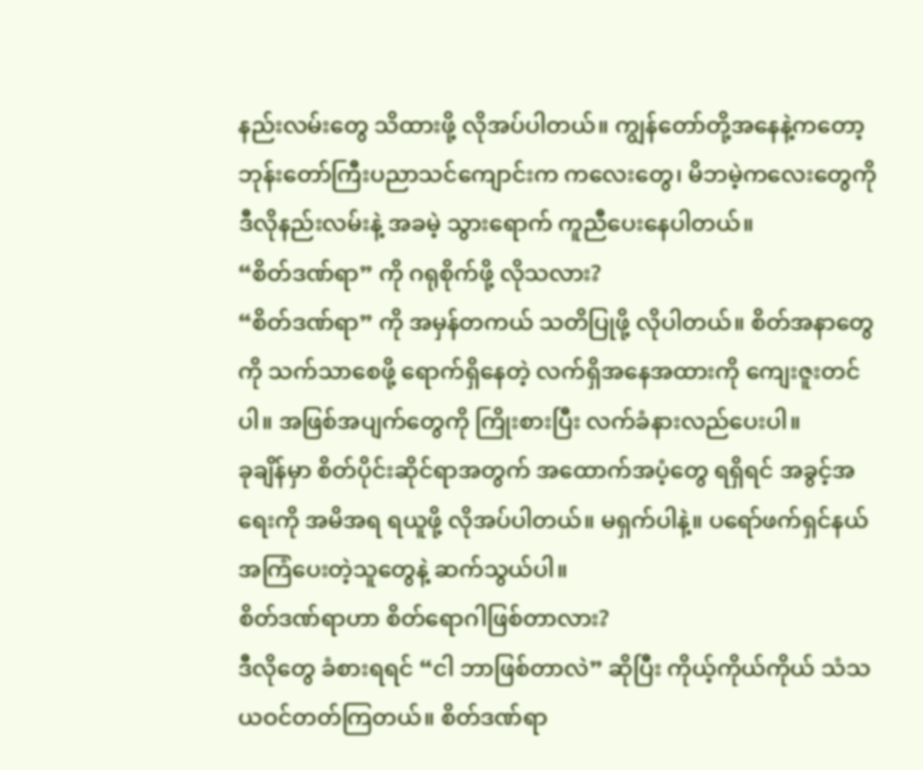နည်းလမ်းတွေ သိထားဖို့ လိုအပ်ပါတယ်။ ကျွန်တော်တို့အနေနဲ့ကတော့ ဘုန်းတော်ကြီးပညာသင်ကျောင်းက ကလေးတွေ၊ မိဘမဲ့ကလေးတွေကို ဒီလိုနည်းလမ်းနဲ့ အခမဲ့ သွားရောက် ကူညီပေးနေပါတယ်။
“စိတ်ဒဏ်ရာ” ကို ဂရုစိုက်ဖို့ လိုသလား?
“စိတ်ဒဏ်ရာ” ကို အမှန်တကယ် သတိပြုဖို့ လိုပါတယ်။ စိတ်အနာတွေကို သက်သာစေဖို့ ရောက်ရှိနေတဲ့ လက်ရှိအနေအထားကို ကျေးဇူးတင်ပါ။ အဖြစ်အပျက်တွေကို ကြိုးစားပြီး လက်ခံနားလည်ပေးပါ။
ခုချိန်မှာ စိတ်ပိုင်းဆိုင်ရာအတွက် အထောက်အပံ့တွေ ရရှိရင် အခွင့်အရေးကို အမိအရ ရယူဖို့ လိုအပ်ပါတယ်။ မရှက်ပါနဲ့။ ပရော်ဖက်ရှင်နယ် အကြံပေးတဲ့သူတွေနဲ့ ဆက်သွယ်ပါ။
စိတ်ဒဏ်ရာဟာ စိတ်ရောဂါဖြစ်တာလား?
ဒီလိုတွေ ခံစားရရင် “ငါ ဘာဖြစ်တာလဲ” ဆိုပြီး ကိုယ့်ကိုယ်ကိုယ် သံသယဝင်တတ်ကြတယ်။ စိတ်ဒဏ်ရာ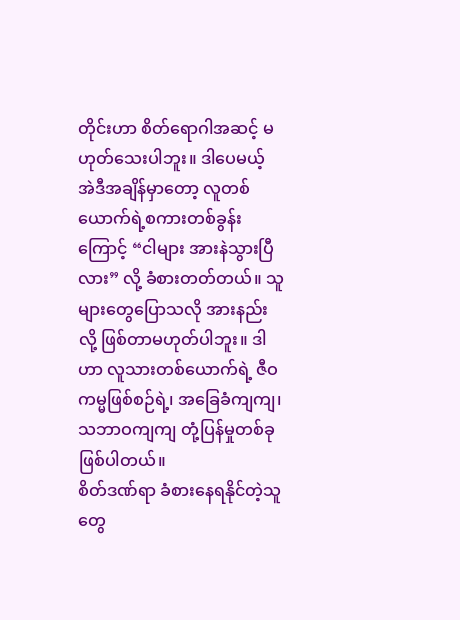တိုင်းဟာ စိတ်ရောဂါအဆင့် မဟုတ်သေးပါဘူး။ ဒါပေမယ့် အဲဒီအချိန်မှာတော့ လူတစ်ယောက်ရဲ့စကားတစ်ခွန်းကြောင့် “ငါများ အားနဲသွားပြီလား” လို့ ခံစားတတ်တယ်။ သူများတွေပြောသလို အားနည်းလို့ ဖြစ်တာမဟုတ်ပါဘူး။ ဒါဟာ လူသားတစ်ယောက်ရဲ့ ဇီဝကမ္မဖြစ်စဉ်ရဲ့၊ အခြေခံကျကျ၊ သဘာဝကျကျ တုံ့ပြန်မှုတစ်ခု ဖြစ်ပါတယ်။
စိတ်ဒဏ်ရာ ခံစားနေရနိုင်တဲ့သူတွေ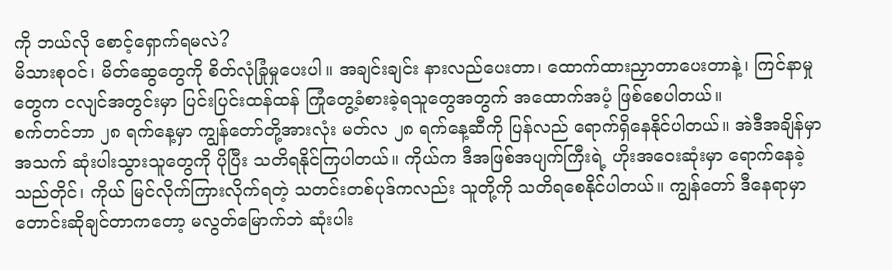ကို ဘယ်လို စောင့်ရှောက်ရမလဲ?
မိသားစုဝင်၊ မိတ်ဆွေတွေကို စိတ်လုံခြုံမှုပေးပါ။ အချင်းချင်း နားလည်ပေးတာ၊ ထောက်ထားညှာတာပေးတာနဲ့၊ ကြင်နာမှုတွေက ငလျင်အတွင်းမှာ ပြင်းပြင်းထန်ထန် ကြုံတွေ့ခံစားခဲ့ရသူတွေအတွက် အထောက်အပံ့ ဖြစ်စေပါတယ်။
စက်တင်ဘာ ၂၈ ရက်နေ့မှာ ကျွန်တော်တို့အားလုံး မတ်လ ၂၈ ရက်နေ့ဆီကို ပြန်လည် ရောက်ရှိနေနိုင်ပါတယ်။ အဲဒီအချိန်မှာ အသက် ဆုံးပါးသွားသူတွေကို ပိုပြီး သတိရနိုင်ကြပါတယ်။ ကိုယ်က ဒီအဖြစ်အပျက်ကြီးရဲ့ ဟိုးအဝေးဆုံးမှာ ရောက်နေခဲ့သည်တိုင်၊ ကိုယ် မြင်လိုက်ကြားလိုက်ရတဲ့ သတင်းတစ်ပုဒ်ကလည်း သူတို့ကို သတိရစေနိုင်ပါတယ်။ ကျွန်တော် ဒီနေရာမှာ တောင်းဆိုချင်တာကတော့ မလွတ်မြောက်ဘဲ ဆုံးပါး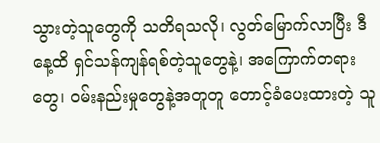သွားတဲ့သူတွေကို သတိရသလို၊ လွတ်မြောက်လာပြီး ဒီနေ့ထိ ရှင်သန်ကျန်ရစ်တဲ့သူတွေနဲ့၊ အကြောက်တရားတွေ၊ ဝမ်းနည်းမှုတွေနဲ့အတူတူ တောင့်ခံပေးထားတဲ့ သူ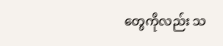တွေကိုလည်း သ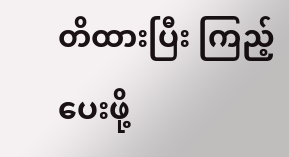တိထားပြီး ကြည့်ပေးဖို့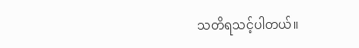သတိရသင့်ပါတယ်။